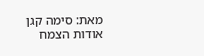מאת: סימה קגן
אודות הצמח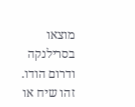מוצאו בסרילנקה ודרום הודו. זהו שיח או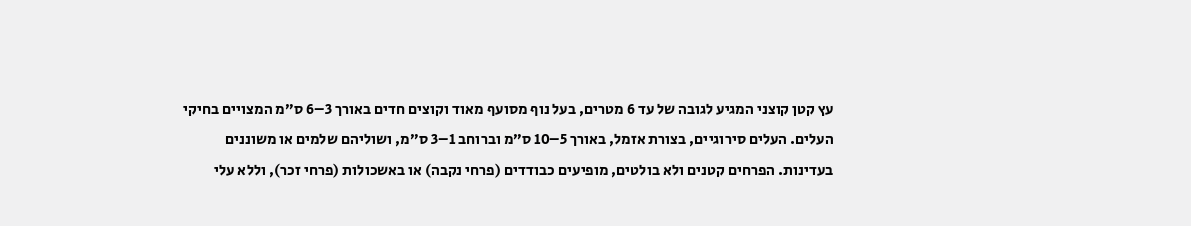עץ קטן קוצני המגיע לגובה של עד 6 מטרים, בעל נוף מסועף מאוד וקוצים חדים באורך 3–6 ס״מ המצויים בחיקי העלים. העלים סירוגיים, בצורת אזמל, באורך 5–10 ס״מ וברוחב 1–3 ס״מ, ושוליהם שלמים או משוננים בעדינות. הפרחים קטנים ולא בולטים, מופיעים כבודדים (פרחי נקבה) או באשכולות (פרחי זכר), וללא עלי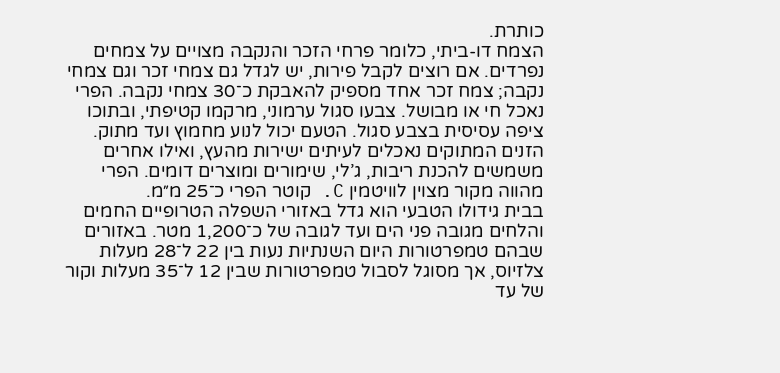כותרת.
הצמח דו-ביתי, כלומר פרחי הזכר והנקבה מצויים על צמחים נפרדים. אם רוצים לקבל פירות, יש לגדל גם צמחי זכר וגם צמחי נקבה; צמח זכר אחד מספיק להאבקת כ־30 צמחי נקבה. הפרי נאכל חי או מבושל. צבעו סגול ערמוני, מרקמו קטיפתי, ובתוכו ציפה עסיסית בצבע סגול. הטעם יכול לנוע מחמוץ ועד מתוק. הזנים המתוקים נאכלים לעיתים ישירות מהעץ, ואילו אחרים משמשים להכנת ריבות, ג’לי, שימורים ומוצרים דומים. הפרי מהווה מקור מצוין לוויטמין C. קוטר הפרי כ־25 מ״מ.
בבית גידולו הטבעי הוא גדל באזורי השפלה הטרופיים החמים והלחים מגובה פני הים ועד לגובה של כ־1,200 מטר. באזורים שבהם טמפרטורות היום השנתיות נעות בין 22 ל־28 מעלות צלזיוס, אך מסוגל לסבול טמפרטורות שבין 12 ל־35 מעלות וקור של עד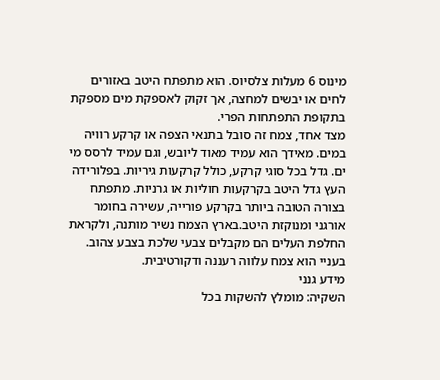מינוס 6 מעלות צלסיוס. הוא מתפתח היטב באזורים לחים או יבשים למחצה, אך זקוק לאספקת מים מספקת בתקופת התפתחות הפרי.
מצד אחד, צמח זה סובל בתנאי הצפה או קרקע רוויה במים. מאידך הוא עמיד מאוד ליובש, וגם עמיד לרסס מי ים. גדל בכל סוגי קרקע, כולל קרקעות גיריות. בפלורידה העץ גדל היטב בקרקעות חוליות או גרניות. מתפתח בצורה הטובה ביותר בקרקע פורייה, עשירה בחומר אורגני ומנוקזת היטב.בארץ הצמח נשיר מותנה, ולקראת החלפת העלים הם מקבלים צבעי שלכת בצבע צהוב. בעניי הוא צמח עלווה רעננה ודקורטיבית.
מידע גנני
השקיה: מומלץ להשקות בכל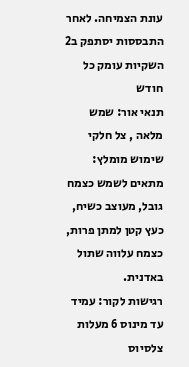עונת הצמיחה. לאחר התבססות יסתפק ב2 השקיות עומק כל חודש
תנאי אור: שמש מלאה , צל חלקי
שימוש מומלץ: מתאים לשמש כצמח גובל, מעוצב כשיח, כעץ קטן למתן פרות, כצמח עלווה שתול באדנית.
רגישות לקור: עמיד עד מינוס 6 מעלות צלסיוס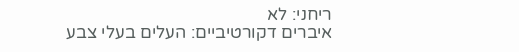ריחני: לא
איברים דקורטיביים: העלים בעלי צבע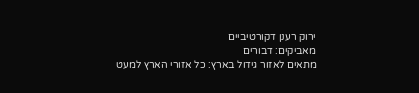ירוק רענן דקורטיביים
מאביקים: דבורים
מתאים לאזור גידול בארץ: כל אזורי הארץ למעט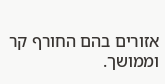אזורים בהם החורף קר וממושך.